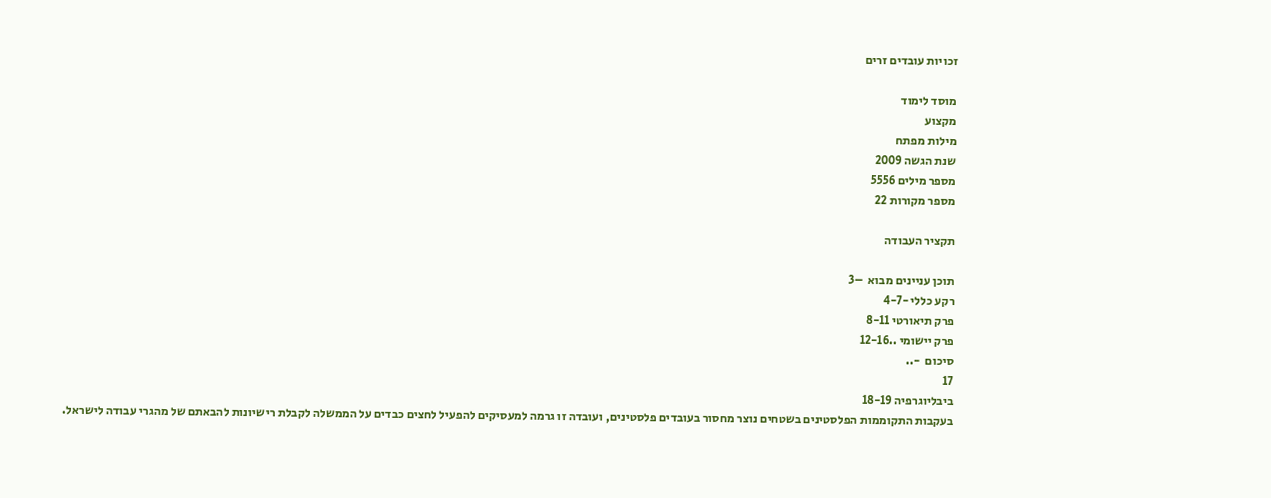זכויות עובדים זרים

מוסד לימוד
מקצוע
מילות מפתח
שנת הגשה 2009
מספר מילים 5556
מספר מקורות 22

תקציר העבודה

תוכן עניינים מבוא  –3
רקע כללי -4-7
פרק תיאורטי 8-11
פרק יישומי ..12-16
סיכום  -..
17
ביבליוגרפיה 18-19
בעקבות התקוממות הפלסטינים בשטחים נוצר מחסור בעובדים פלסטינים, ועובדה זו גרמה למעסיקים להפעיל לחצים כבדים על הממשלה לקבלת רישיונות להבאתם של מהגרי עבודה לישראל.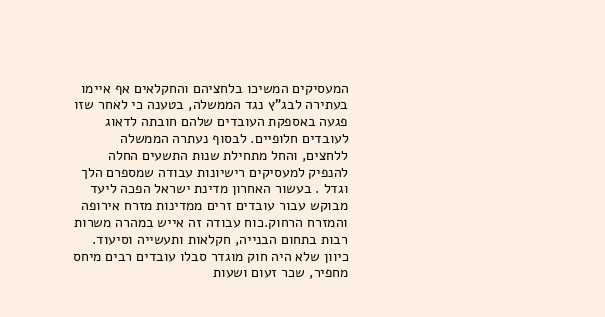המעסיקים המשיכו בלחציהם והחקלאים אף איימו בעתירה לבג"ץ נגד הממשלה, בטענה כי לאחר שזו פגעה באספקת העובדים שלהם חובתה לדאוג לעובדים חלופיים. לבסוף נעתרה הממשלה ללחצים, והחל מתחילת שנות התשעים החלה להנפיק למעסיקים רישיונות עבודה שמספרם הלך וגדל . בעשור האחרון מדינת ישראל הפכה ליעד מבוקש עבור עובדים זרים ממדינות מזרח אירופה והמזרח הרחוק.כוח עבודה זה אייש במהרה משרות רבות בתחום הבנייה, חקלאות ותעשייה וסיעוד. כיוון שלא היה חוק מוגדר סבלו עובדים רבים מיחס מחפיר, שכר זעום ושעות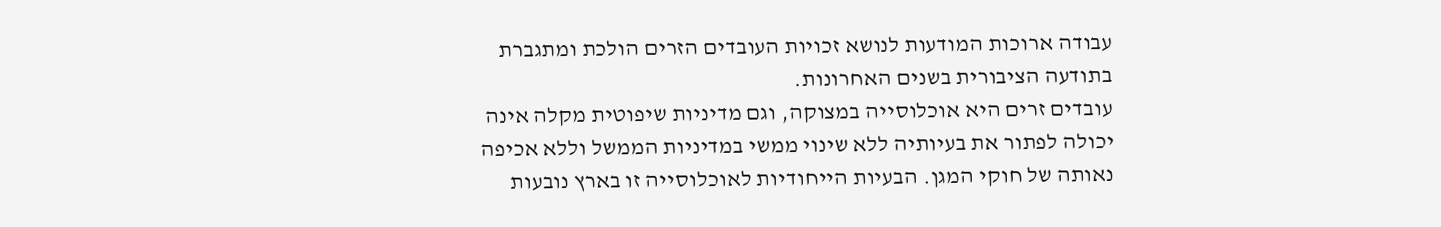עבודה ארוכות המודעות לנושא זכויות העובדים הזרים הולכת ומתגברת בתודעה הציבורית בשנים האחרונות.
עובדים זרים היא אוכלוסייה במצוקה, וגם מדיניות שיפוטית מקלה אינה יכולה לפתור את בעיותיה ללא שינוי ממשי במדיניות הממשל וללא אכיפה נאותה של חוקי המגן. הבעיות הייחודיות לאוכלוסייה זו בארץ נובעות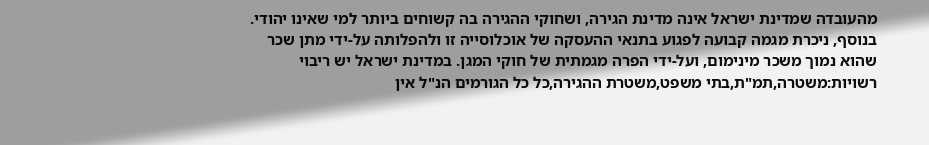מהעובדה שמדינת ישראל אינה מדינת הגירה, ושחוקי ההגירה בה קשוחים ביותר למי שאינו יהודי. בנוסף, ניכרת מגמה קבועה לפגוע בתנאי ההעסקה של אוכלוסייה זו ולהפלותה על-ידי מתן שכר שהוא נמוך משכר מינימום, ועל-ידי הפרה מגמתית של חוקי המגן. במדינת ישראל יש ריבוי רשויות:משטרה,תמ"ת,בתי משפט,משטרת ההגירה,כל כל הגורמים הנ"ל אין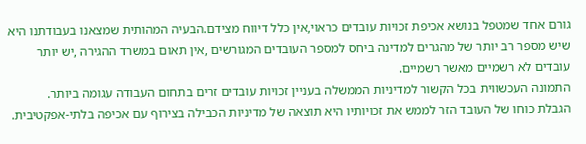גורם אחד שמטפל בנושא אכיפת זכויות עובדים כראוי,אין כלל דיווח מצידם.הבעיה המהותית שמצאנו בעבודתנו היא שיש מספר רב יותר של מהגרים למדינה ביחס למספר העובדים המגורשים ,אין תאום במשרד ההגירה ,יש יותר עובדים לא רשמיים מאשר רשמיים.
התמונה העכשווית בכל הקשור למדיניות הממשלה בעניין זכויות עובדים זרים בתחום העבודה עגומה ביותר.
הגבלת כוחו של העובד הזר לממש את זכויותיו היא תוצאה של מדיניות הכבילה בצירוף עם אכיפה בלתי-אפקטיבית.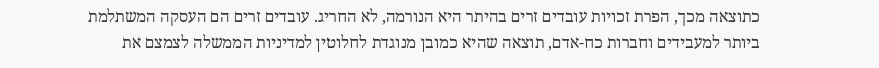כתוצאה מכך, הפרת זכויות עובדים זרים בהיתר היא הנורמה, לא החריג. עובדים זרים הם העסקה המשתלמת ביותר למעבידים וחברות כח-אדם, תוצאה שהיא כמובן מנוגדת לחלוטין למדיניות הממשלה לצמצם את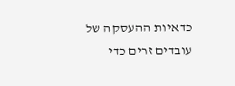כדאיות ההעסקה של עובדים זרים כדי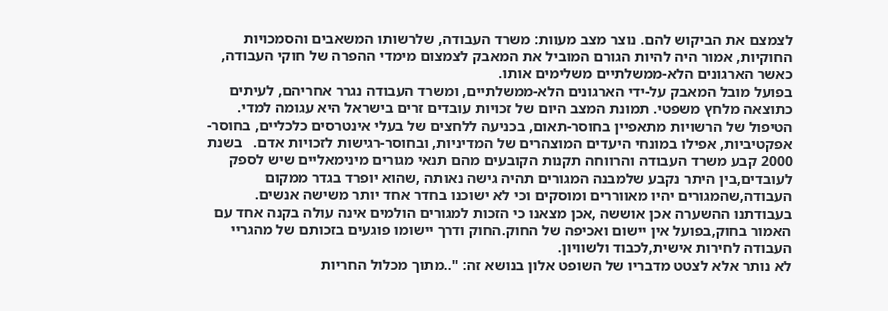לצמצם את הביקוש להם. נוצר מצב מעוות: משרד העבודה, שלרשותו המשאבים והסמכויות החוקיות, אמור היה להיות הגורם המוביל את המאבק לצמצום מימדי ההפרה של חוקי העבודה, כאשר הארגונים הלא-ממשלתיים משלימים אותו.
בפועל מובל המאבק על-ידי הארגונים הלא-ממשלתיים, ומשרד העבודה נגרר אחריהם, לעיתים כתוצאה מלחץ משפטי. תמונת המצב היום של זכויות עובדים זרים בישראל היא עגומה למדי. הטיפול של הרשויות מתאפיין בחוסר-תאום, בכניעה ללחצים של בעלי אינטרסים כלכליים, בחוסר-אפקטיביות, אפילו במונחי היעדים המוצהרים של המדיניות, ובחוסר-רגישות לזכויות אדם.   בשנת 2000 קבע משרד העבודה והרווחה תקנות הקובעים מהם תנאי מגורים מינימאליים שיש לספק לעובדים,בין היתר נקבע שלמבנה המגורים תהיה גישה נאותה ,שהוא יופרד בגדר ממקום העבודה,שהמגורים יהיו מאווררים ומוסקים וכי לא ישוכנו בחדר אחד יותר משישה אנשים.
בעבודתנו ההשערה אכן אוששה ,אכן מצאנו כי הזכות למגורים הולמים אינה עולה בקנה אחד עם האמור בחוק,בפועל אין יישום ואכיפה של החוק.החוק ודרך יישומו פוגעים בזכותם של מהגריי העבודה לחירות אישית,לכבוד ולשוויון.
לא נותר אלא לצטט מדבריו של השופט אלון בנושא זה: "..מתוך מכלול החריות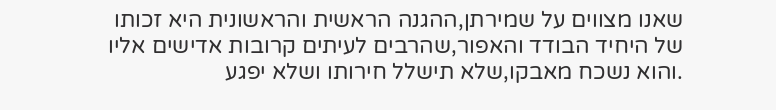שאנו מצווים על שמירתן,ההגנה הראשית והראשונית היא זכותו של היחיד הבודד והאפור,שהרבים לעיתים קרובות אדישים אליו .והוא נשכח מאבקו,שלא תישלל חירותו ושלא יפגע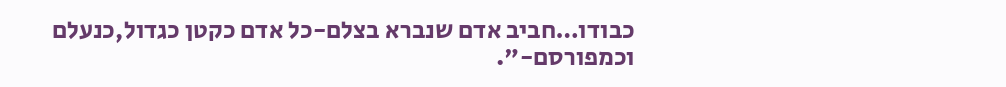כבודו…חביב אדם שנברא בצלם-כל אדם כקטן כגדול,כנעלם וכמפורסם-".